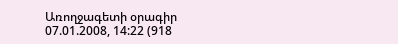Առողջագետի օրագիր
07.01.2008, 14:22 (918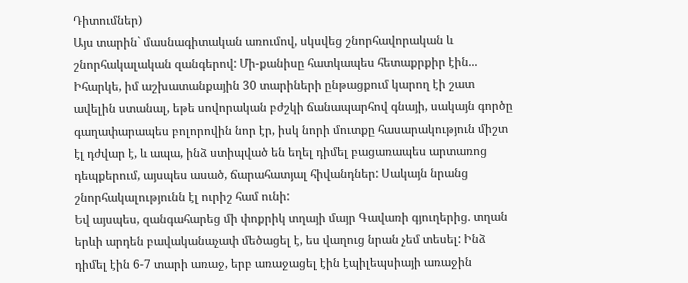Դիտումներ)
Այս տարին` մասնագիտական առումով, սկսվեց շնորհավորական և շնորհակալական զանգերով: Մի-քանիսը հատկապես հետաքրքիր էին... Իհարկե, իմ աշխատանքային 30 տարիների ընթացքում կարող էի շատ ավելին ստանալ, եթե սովորական բժշկի ճանապարհով գնայի, սակայն գործը գաղափարապես բոլորովին նոր էր, իսկ նորի մուտքը հասարակություն միշտ էլ դժվար է, և ապա, ինձ ստիպված են եղել դիմել բացառապես արտառոց դեպքերում, այսպես ասած, ճարահատյալ հիվանդներ: Սակայն նրանց շնորհակալությունն էլ ուրիշ համ ունի:
Եվ այսպես, զանգահարեց մի փոքրիկ տղայի մայր Գավառի գյուղերից. տղան երևի արդեն բավականաչափ մեծացել է, ես վաղուց նրան չեմ տեսել: Ինձ դիմել էին 6-7 տարի առաջ, երբ առաջացել էին էպիլեպսիայի առաջին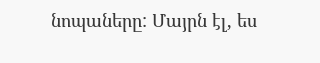նոպաները: Մայրն էլ, ես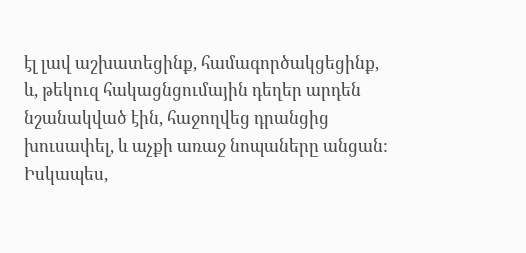էլ լավ աշխատեցինք, համագործակցեցինք, և, թեկուզ հակացնցումային դեղեր արդեն նշանակված էին, հաջողվեց դրանցից խուսափել, և աչքի առաջ նոպաները անցան: Իսկապես,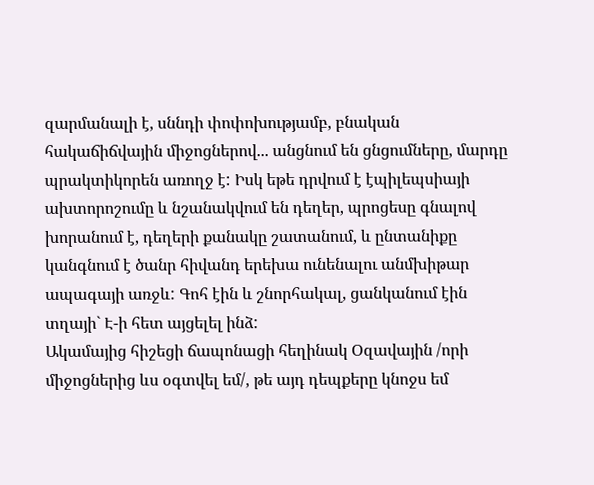զարմանալի է, սննդի փոփոխությամբ, բնական հակաճիճվային միջոցներով... անցնում են ցնցումները, մարդը պրակտիկորեն առողջ է: Իսկ եթե դրվում է էպիլեպսիայի ախտորոշումը և նշանակվում են դեղեր, պրոցեսը գնալով խորանում է, դեղերի քանակը շատանում, և ընտանիքը կանգնում է ծանր հիվանդ երեխա ունենալու անմխիթար ապագայի առջև: Գոհ էին և շնորհակալ, ցանկանում էին տղայի` Է-ի հետ այցելել ինձ:
Ակամայից հիշեցի ճապոնացի հեղինակ Օզավային /որի միջոցներից ևս օգտվել եմ/, թե այդ դեպքերը կնոջս եմ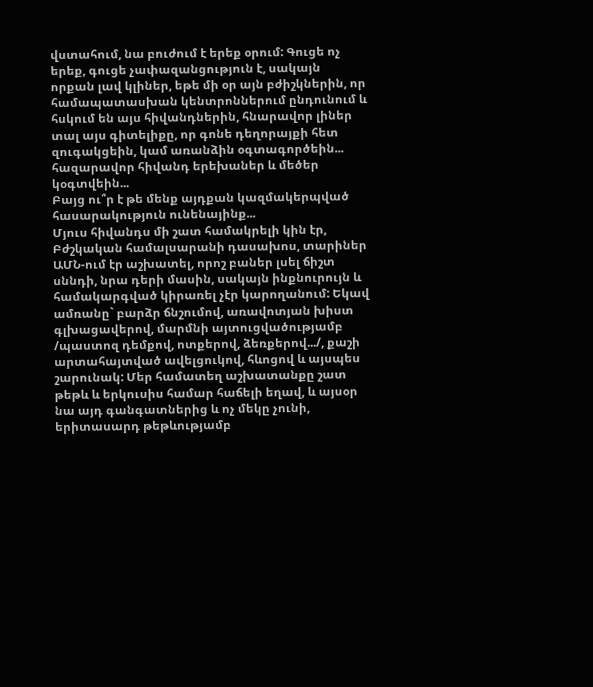վստահում, նա բուժում է երեք օրում: Գուցե ոչ երեք, գուցե չափազանցություն է, սակայն որքան լավ կլիներ, եթե մի օր այն բժիշկներին, որ համապատասխան կենտրոններում ընդունում և հսկում են այս հիվանդներին, հնարավոր լիներ տալ այս գիտելիքը, որ գոնե դեղորայքի հետ զուգակցեին, կամ առանձին օգտագործեին... հազարավոր հիվանդ երեխաներ և մեծեր կօգտվեին...
Բայց ու՞ր է թե մենք այդքան կազմակերպված հասարակություն ունենայինք...
Մյուս հիվանդս մի շատ համակրելի կին էր, Բժշկական համալսարանի դասախոս, տարիներ ԱՄՆ-ում էր աշխատել, որոշ բաներ լսել ճիշտ սննդի, նրա դերի մասին, սակայն ինքնուրույն և համակարգված կիրառել չէր կարողանում: Եկավ ամռանը` բարձր ճնշումով, առավոտյան խիստ գլխացավերով, մարմնի այտուցվածությամբ /պաստոզ դեմքով, ոտքերով, ձեռքերով.../, քաշի արտահայտված ավելցուկով, հևոցով և այսպես շարունակ: Մեր համատեղ աշխատանքը շատ թեթև և երկուսիս համար հաճելի եղավ, և այսօր նա այդ գանգատներից և ոչ մեկը չունի, երիտասարդ թեթևությամբ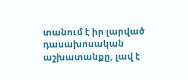տանում է իր լարված դասախոսական աշխատանքը, լավ է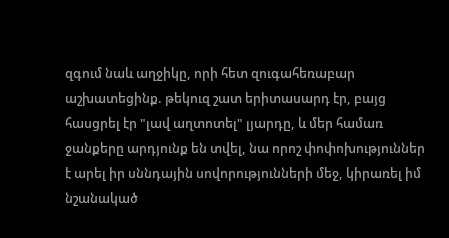զգում նաև աղջիկը, որի հետ զուգահեռաբար աշխատեցինք. թեկուզ շատ երիտասարդ էր, բայց հասցրել էր "լավ աղտոտել" լյարդը, և մեր համառ ջանքերը արդյունք են տվել, նա որոշ փոփոխություններ է արել իր սննդային սովորությունների մեջ, կիրառել իմ նշանակած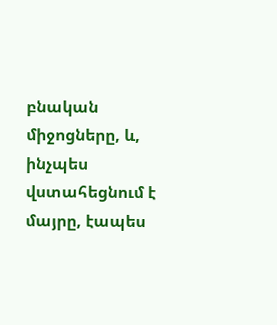բնական միջոցները, և, ինչպես վստահեցնում է մայրը, էապես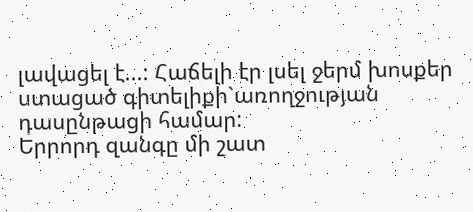լավացել է...: Հաճելի էր լսել ջերմ խոսքեր ստացած գիտելիքի`առողջության դասընթացի համար:
Երրորդ զանգը մի շատ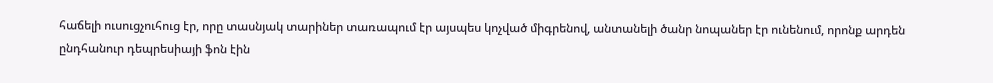հաճելի ուսուցչուհուց էր, որը տասնյակ տարիներ տառապում էր այսպես կոչված միգրենով, անտանելի ծանր նոպաներ էր ունենում, որոնք արդեն ընդհանուր դեպրեսիայի ֆոն էին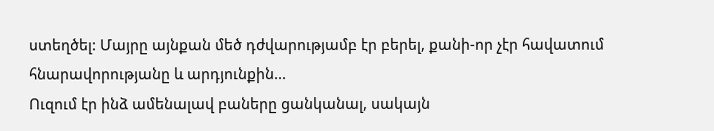ստեղծել: Մայրը այնքան մեծ դժվարությամբ էր բերել, քանի-որ չէր հավատում հնարավորությանը և արդյունքին...
Ուզում էր ինձ ամենալավ բաները ցանկանալ, սակայն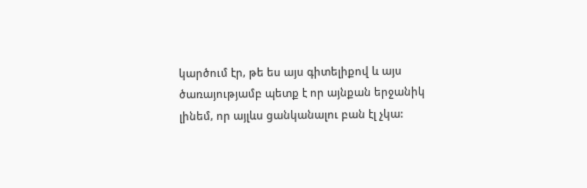կարծում էր, թե ես այս գիտելիքով և այս ծառայությամբ պետք է որ այնքան երջանիկ լինեմ, որ այլևս ցանկանալու բան էլ չկա: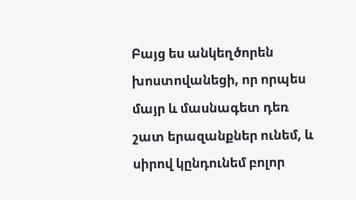Բայց ես անկեղծորեն խոստովանեցի, որ որպես մայր և մասնագետ դեռ շատ երազանքներ ունեմ, և սիրով կընդունեմ բոլոր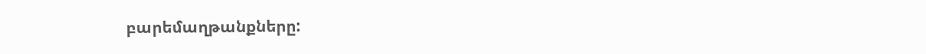բարեմաղթանքները: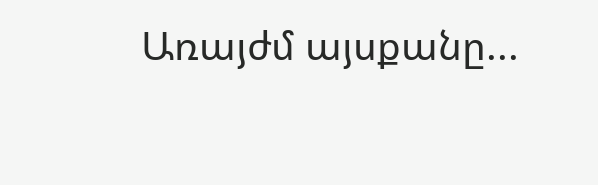Առայժմ այսքանը...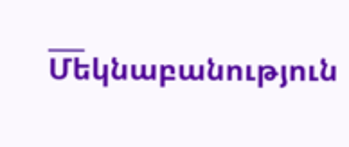___
Մեկնաբանություն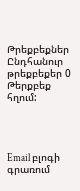Թրեքբեքներ
Ընդհանուր թրեքբեքեր 0
Թերքբեք հղում:




Email բլոգի գրառում